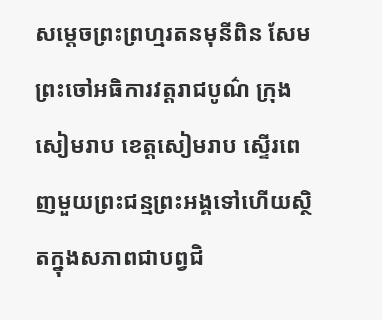សម្តេចព្រះព្រហ្មរតនមុនីពិន សែម ព្រះចៅអធិការវត្តរាជបូណ៌ ក្រុងសៀមរាប ខេត្តសៀមរាប ស្ទើរពេញមួយព្រះជន្មព្រះអង្គទៅហើយស្ថិតក្នុងសភាពជាបព្វជិ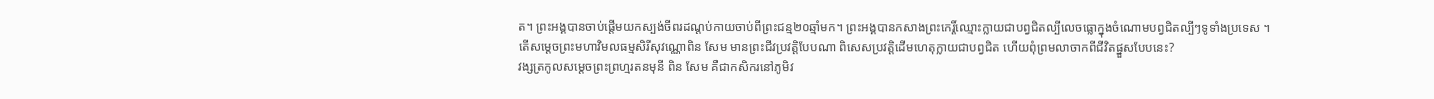ត។ ព្រះអង្គបានចាប់ផ្ដើមយកស្បង់ចីពរដណ្ដប់កាយចាប់ពីព្រះជន្ម២០ឆ្មាំមក។ ព្រះអង្គបានកសាងព្រះកេរ្តិ៍ឈ្មោះក្លាយជាបព្វជិតល្បីលេចធ្លោក្នុងចំណោមបព្វជិតល្បីៗទូទាំងប្រទេស ។
តើសម្ដេចព្រះមហាវិមលធម្មសិរីសុវណ្ណោពិន សែម មានព្រះជីវប្រវត្តិបែបណា ពិសេសប្រវត្តិដើមហេតុក្លាយជាបព្វជិត ហើយពុំព្រមលាចាកពីជីវិតផ្នួសបែបនេះ?
វង្សត្រកូលសម្តេចព្រះព្រហ្មរតនមុនី ពិន សែម គឺជាកសិករនៅភូមិវ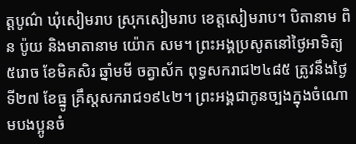ត្តបូណ៌ ឃុំសៀមរាប ស្រុកសៀមរាប ខេត្តសៀមរាប។ បិតានាម ពិន ប៉ូយ និងមាតានាម យ៉ោក សម។ ព្រះអង្គប្រសូតនៅថ្ងៃអាទិត្យ ៥រោច ខែមិគសិរ ឆ្នាំមមី ចត្វាស័ក ពុទ្ធសករាជ២៤៨៥ ត្រូវនឹងថ្ងៃទី២៧ ខែធ្នូ គ្រឹស្តសករាជ១៩៤២។ ព្រះអង្គជាកូនច្បងក្នុងចំណោមបងប្អូនចំ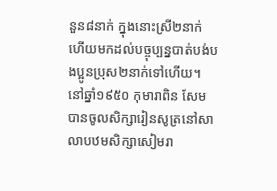នួន៨នាក់ ក្នុងនោះស្រី២នាក់ ហើយមកដល់បច្ចុប្បន្នបាត់បង់បងប្អូនប្រុស២នាក់ទៅហើយ។ នៅឆ្នាំ១៩៥០ កុមារាពិន សែម បានចូលសិក្សារៀនសូត្រនៅសាលាបឋមសិក្សាសៀមរា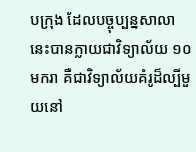បក្រុង ដែលបច្ចុប្បន្នសាលានេះបានក្លាយជាវិទ្យាល័យ ១០មករា គឺជាវិទ្យាល័យគំរូដ៏ល្បីមួយនៅ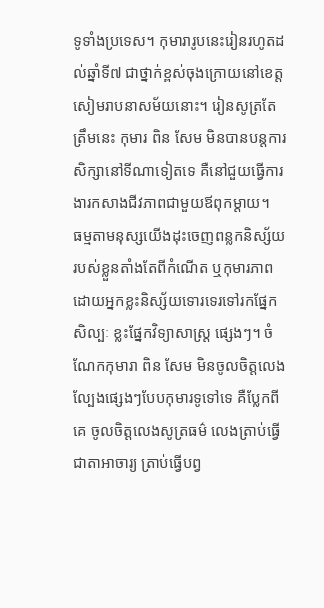ទូទាំងប្រទេស។ កុមារារូបនេះរៀនរហូតដល់ឆ្នាំទី៧ ជាថ្នាក់ខ្ពស់ចុងក្រោយនៅខេត្តសៀមរាបនាសម័យនោះ។ រៀនសូត្រតែត្រឹមនេះ កុមារ ពិន សែម មិនបានបន្តការសិក្សានៅទីណាទៀតទេ គឺនៅជួយធ្វើការងារកសាងជីវភាពជាមួយឪពុកម្ដាយ។
ធម្មតាមនុស្សយើងដុះចេញពន្លកនិស្ស័យរបស់ខ្លួនតាំងតែពីកំណើត ឬកុមារភាព ដោយអ្នកខ្លះនិស្ស័យទោរទេរទៅរកផ្នែកសិល្បៈ ខ្លះផ្នែកវិទ្យាសាស្ត្រ ផ្សេងៗ។ ចំណែកកុមារា ពិន សែម មិនចូលចិត្តលេងល្បែងផ្សេងៗបែបកុមារទូទៅទេ គឺប្លែកពីគេ ចូលចិត្តលេងសូត្រធម៌ លេងត្រាប់ធ្វើជាតាអាចារ្យ ត្រាប់ធ្វើបព្វ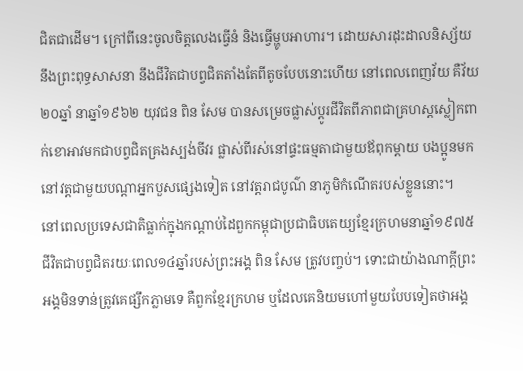ជិតជាដើម។ ក្រៅពីនេះចូលចិត្តលេងធ្វើនំ និងធ្វើម្ហូបអាហារ។ ដោយសារដុះដាលនិស្ស័យនឹងព្រះពុទ្ធសាសនា នឹងជីវិតជាបព្វជិតតាំងតែពីតូចបែបនោះហើយ នៅពេលពេញវ័យ គឺវ័យ២០ឆ្នាំ នាឆ្នាំ១៩៦២ យុវជន ពិន សែម បានសម្រេចផ្លាស់ប្ដូរជីវិតពីភាពជាគ្រហស្តស្លៀកពាក់ខោអាវមកជាបព្វជិតគ្រងស្បង់ចីវរ ផ្លាស់ពីរស់នៅផ្ទះធម្មតាជាមួយឪពុកម្ដាយ បងប្អូនមកនៅវត្តជាមួយបណ្ដាអ្នកបួសផ្សេងទៀត នៅវត្តរាជបូណ៌ នាភូមិកំណើតរបស់ខ្លួននោះ។
នៅពេលប្រទេសជាតិធ្លាក់ក្នុងកណ្ដាប់ដៃពួកកម្ពុជាប្រជាធិបតេយ្យខ្មែរក្រហមនាឆ្នាំ១៩៧៥ ជីវិតជាបព្វជិតរយៈពេល១៤ឆ្នាំរបស់ព្រះអង្គ ពិន សែម ត្រូវបញ្ចប់។ ទោះជាយ៉ាងណាក្ដីព្រះអង្គមិនទាន់ត្រូវគេផ្សឹកភ្លាមទេ គឺពួកខ្មែរក្រហម ឬដែលគេនិយមហៅមួយបែបទៀតថាអង្គ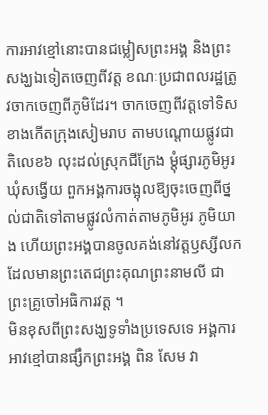ការអាវខ្មៅនោះបានជម្លៀសព្រះអង្គ និងព្រះសង្ឃឯទៀតចេញពីវត្ត ខណៈប្រជាពលរដ្ឋត្រូវចាកចេញពីភូមិដែរ។ ចាកចេញពីវត្តទៅទិសខាងកើតក្រុងសៀមរាប តាមបណ្តោយផ្លូវជាតិលេខ៦ លុះដល់ស្រុកជីក្រែង ម្ដុំផ្សារភូមិអូរ ឃុំសង្វើយ ពួកអង្គការចង្អុលឱ្យចុះចេញពីថ្នល់ជាតិទៅតាមផ្លូវលំកាត់តាមភូមិអូរ ភូមិយាង ហើយព្រះអង្គបានចូលគង់នៅវត្តឫស្សីលក ដែលមានព្រះតេជព្រះគុណព្រះនាមលី ជាព្រះគ្រូចៅអធិការវត្ត ។
មិនខុសពីព្រះសង្ឃទូទាំងប្រទេសទេ អង្គការអាវខ្មៅបានផ្សឹកព្រះអង្គ ពិន សែម វា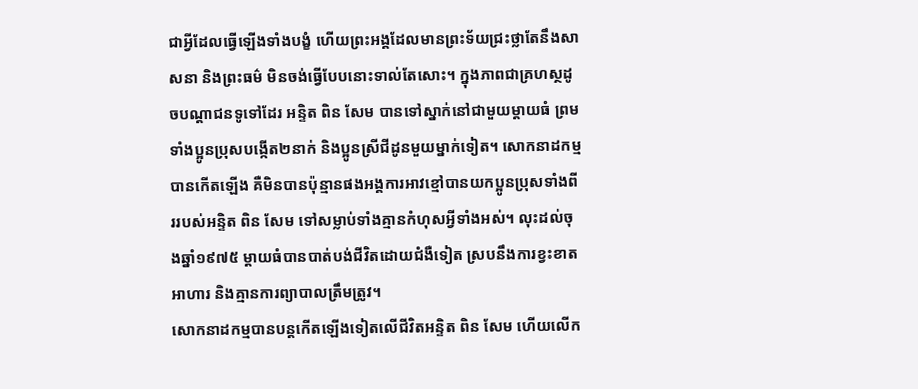ជាអ្វីដែលធ្វើឡើងទាំងបង្ខំ ហើយព្រះអង្គដែលមានព្រះទ័យជ្រះថ្លាតែនឹងសាសនា និងព្រះធម៌ មិនចង់ធ្វើបែបនោះទាល់តែសោះ។ ក្នុងភាពជាគ្រហស្ថដូចបណ្ដាជនទូទៅដែរ អន្ទិត ពិន សែម បានទៅស្នាក់នៅជាមួយម្តាយធំ ព្រមទាំងប្អូនប្រុសបង្កើត២នាក់ និងប្អូនស្រីជីដូនមួយម្នាក់ទៀត។ សោកនាដកម្មបានកើតឡើង គឺមិនបានប៉ុន្មានផងអង្គការអាវខ្មៅបានយកប្អូនប្រុសទាំងពីររបស់អន្ទិត ពិន សែម ទៅសម្លាប់ទាំងគ្មានកំហុសអ្វីទាំងអស់។ លុះដល់ចុងឆ្នាំ១៩៧៥ ម្តាយធំបានបាត់បង់ជីវិតដោយជំងឺទៀត ស្របនឹងការខ្វះខាតអាហារ និងគ្មានការព្យាបាលត្រឹមត្រូវ។
សោកនាដកម្មបានបន្តកើតឡើងទៀតលើជីវិតអន្ទិត ពិន សែម ហើយលើក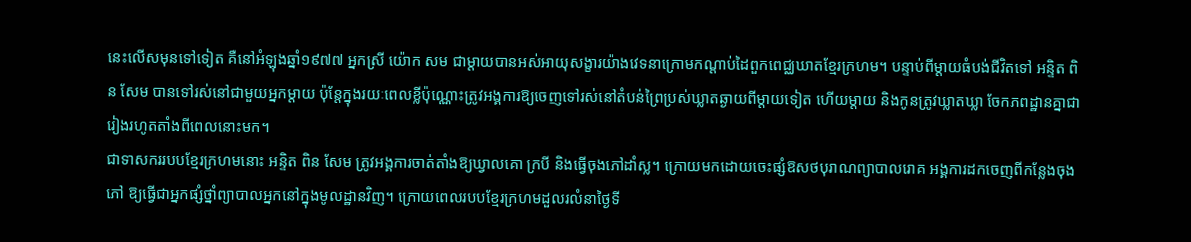នេះលើសមុនទៅទៀត គឺនៅអំឡុងឆ្នាំ១៩៧៧ អ្នកស្រី យ៉ោក សម ជាម្ដាយបានអស់អាយុសង្ខារយ៉ាងវេទនាក្រោមកណ្ដាប់ដៃពួកពេជ្ឈឃាតខ្មែរក្រហម។ បន្ទាប់ពីម្ដាយធំបង់ជីវិតទៅ អន្ទិត ពិន សែម បានទៅរស់នៅជាមួយអ្នកម្ដាយ ប៉ុន្តែក្នុងរយៈពេលខ្លីប៉ុណ្ណោះត្រូវអង្គការឱ្យចេញទៅរស់នៅតំបន់ព្រៃប្រស់ឃ្លាតឆ្ងាយពីម្ដាយទៀត ហើយម្ដាយ និងកូនត្រូវឃ្លាតឃ្លា ចែកភពដ្ឋានគ្នាជារៀងរហូតតាំងពីពេលនោះមក។
ជាទាសកររបបខ្មែរក្រហមនោះ អន្ទិត ពិន សែម ត្រូវអង្គការចាត់តាំងឱ្យឃ្វាលគោ ក្របី និងធ្វើចុងភៅដាំស្ល។ ក្រោយមកដោយចេះផ្សំឱសថបុរាណព្យាបាលរោគ អង្គការដកចេញពីកន្លែងចុងភៅ ឱ្យធ្វើជាអ្នកផ្សំថ្នាំព្យាបាលអ្នកនៅក្នុងមូលដ្ឋានវិញ។ ក្រោយពេលរបបខ្មែរក្រហមដួលរលំនាថ្ងៃទី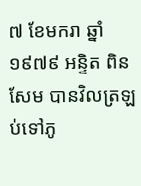៧ ខែមករា ឆ្នាំ១៩៧៩ អន្ទិត ពិន សែម បានវិលត្រឡប់ទៅភូ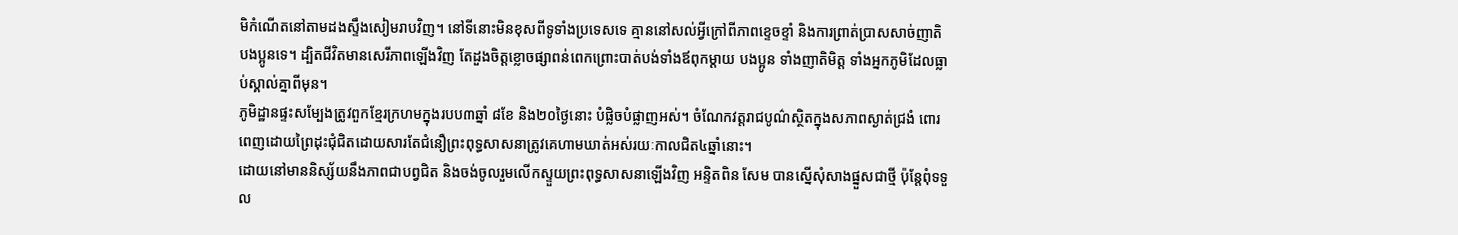មិកំណើតនៅតាមដងស្ទឹងសៀមរាបវិញ។ នៅទីនោះមិនខុសពីទូទាំងប្រទេសទេ គ្មាននៅសល់អ្វីក្រៅពីភាពខ្ទេចខ្ទាំ និងការព្រាត់ប្រាសសាច់ញាតិ បងប្អូនទេ។ ដ្បិតជីវិតមានសេរីភាពឡើងវិញ តែដួងចិត្តខ្លោចផ្សាពន់ពេកព្រោះបាត់បង់ទាំងឪពុកម្តាយ បងប្អូន ទាំងញាតិមិត្ត ទាំងអ្នកភូមិដែលធ្លាប់ស្គាល់គ្នាពីមុន។
ភូមិដ្ឋានផ្ទះសម្បែងត្រូវពួកខ្មែរក្រហមក្នុងរបប៣ឆ្នាំ ៨ខែ និង២០ថ្ងៃនោះ បំផ្លិចបំផ្លាញអស់។ ចំណែកវត្តរាជបូណ៌ស្ថិតក្នុងសភាពស្ងាត់ជ្រងំ ពោរពេញដោយព្រៃដុះជុំជិតដោយសារតែជំនឿព្រះពុទ្ធសាសនាត្រូវគេហាមឃាត់អស់រយៈកាលជិត៤ឆ្នាំនោះ។
ដោយនៅមាននិស្ស័យនឹងភាពជាបព្វជិត និងចង់ចូលរួមលើកស្ទួយព្រះពុទ្ធសាសនាឡើងវិញ អន្ទិតពិន សែម បានស្នើសុំសាងផ្នួសជាថ្មី ប៉ុន្តែពុំទទួល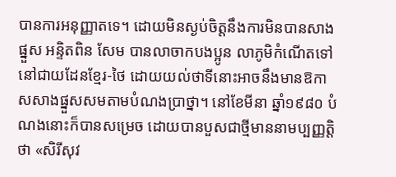បានការអនុញ្ញាតទេ។ ដោយមិនស្ងប់ចិត្តនឹងការមិនបានសាងផ្នួស អន្ទិតពិន សែម បានលាចាកបងប្អូន លាភូមិកំណើតទៅនៅជាយដែនខ្មែរ-ថៃ ដោយយល់ថាទីនោះអាចនឹងមានឱកាសសាងផ្នួសសមតាមបំណងប្រាថ្នា។ នៅខែមីនា ឆ្នាំ១៩៨០ បំណងនោះក៏បានសម្រេច ដោយបានបួសជាថ្មីមាននាមប្បញ្ញត្តិថា «សិរីសុវ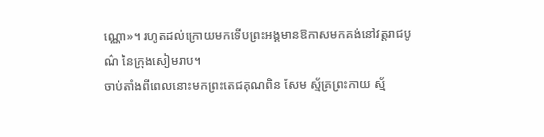ណ្ណោ»។ រហូតដល់ក្រោយមកទើបព្រះអង្គមានឱកាសមកគង់នៅវត្តរាជបូណ៌ នៃក្រុងសៀមរាប។
ចាប់តាំងពីពេលនោះមកព្រះតេជគុណពិន សែម ស្ម័គ្រព្រះកាយ ស្ម័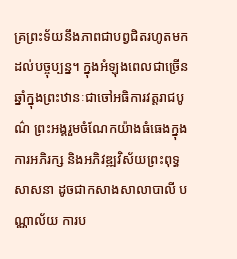គ្រព្រះទ័យនឹងភាពជាបព្វជិតរហូតមកដល់បច្ចុប្បន្ន។ ក្នុងអំឡុងពេលជាច្រើនឆ្នាំក្នុងព្រះឋានៈជាចៅអធិការវត្តរាជបូណ៌ ព្រះអង្គរួមចំណែកយ៉ាងធំធេងក្នុងការអភិរក្ស និងអភិវឌ្ឍវិស័យព្រះពុទ្ធសាសនា ដូចជាកសាងសាលាបាលី បណ្ណាល័យ ការប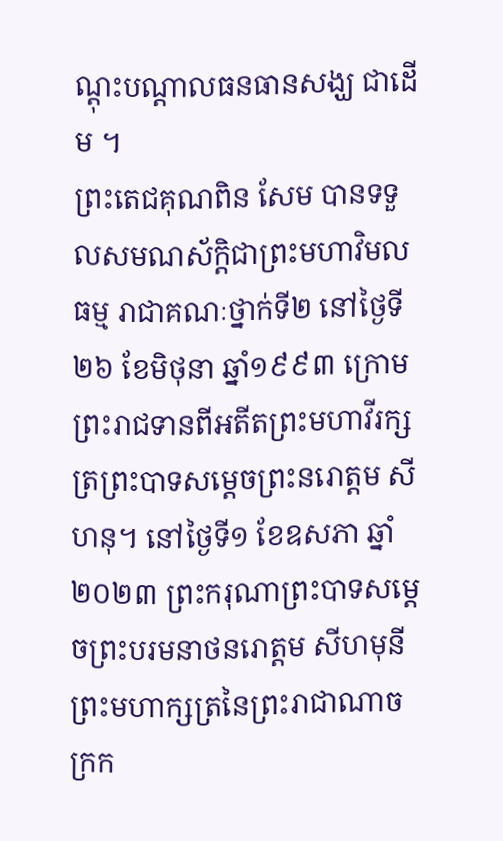ណ្ដុះបណ្ដាលធនធានសង្ឃ ជាដើម ។
ព្រះតេជគុណពិន សែម បានទទួលសមណស័ក្តិជាព្រះមហាវិមលធម្ម រាជាគណៈថ្នាក់ទី២ នៅថ្ងៃទី២៦ ខែមិថុនា ឆ្នាំ១៩៩៣ ក្រោមព្រះរាជទានពីអតីតព្រះមហាវីរក្សត្រព្រះបាទសម្តេចព្រះនរោត្តម សីហនុ។ នៅថ្ងៃទី១ ខែឧសភា ឆ្នាំ២០២៣ ព្រះករុណាព្រះបាទសម្តេចព្រះបរមនាថនរោត្តម សីហមុនី ព្រះមហាក្សត្រនៃព្រះរាជាណាចក្រក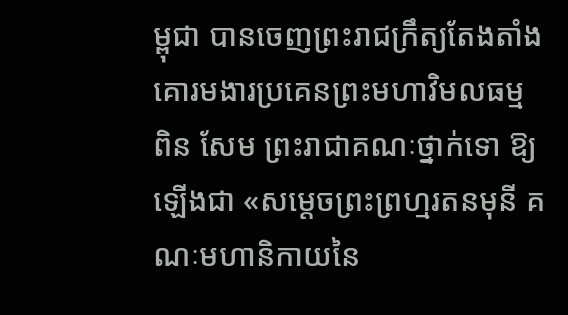ម្ពុជា បានចេញព្រះរាជក្រឹត្យតែងតាំងគោរមងារប្រគេនព្រះមហាវិមលធម្ម ពិន សែម ព្រះរាជាគណៈថ្នាក់ទោ ឱ្យឡើងជា «សម្តេចព្រះព្រហ្មរតនមុនី គណៈមហានិកាយនៃ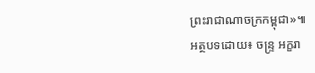ព្រះរាជាណាចក្រកម្ពុជា»៕
អត្ថបទដោយ៖ ចន្ទ្រ អក្ខរា